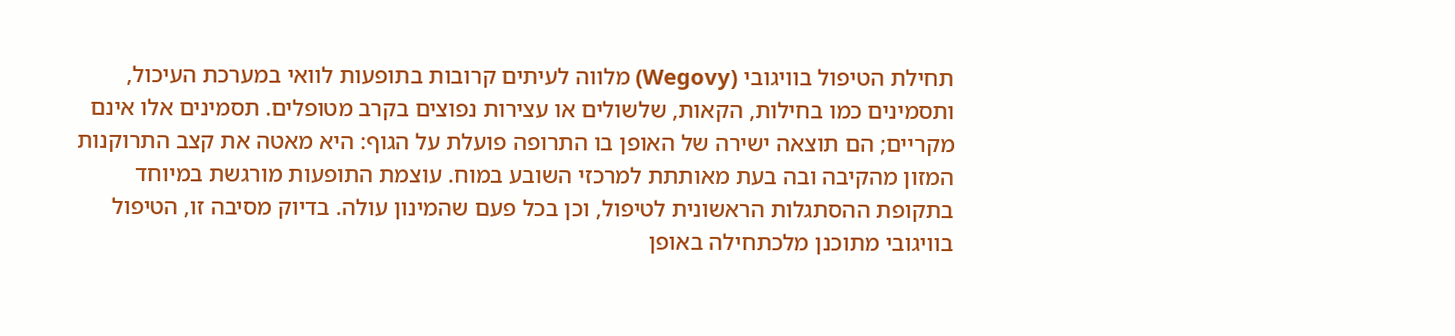תחילת הטיפול בוויגובי (Wegovy) מלווה לעיתים קרובות בתופעות לוואי במערכת העיכול, ותסמינים כמו בחילות, הקאות, שלשולים או עצירות נפוצים בקרב מטופלים. תסמינים אלו אינם מקריים; הם תוצאה ישירה של האופן בו התרופה פועלת על הגוף: היא מאטה את קצב התרוקנות המזון מהקיבה ובה בעת מאותתת למרכזי השובע במוח. עוצמת התופעות מורגשת במיוחד בתקופת ההסתגלות הראשונית לטיפול, וכן בכל פעם שהמינון עולה. בדיוק מסיבה זו, הטיפול בוויגובי מתוכנן מלכתחילה באופן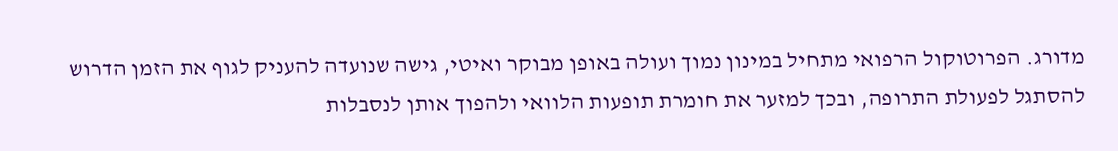מדורג. הפרוטוקול הרפואי מתחיל במינון נמוך ועולה באופן מבוקר ואיטי, גישה שנועדה להעניק לגוף את הזמן הדרוש להסתגל לפעולת התרופה, ובכך למזער את חומרת תופעות הלוואי ולהפוך אותן לנסבלות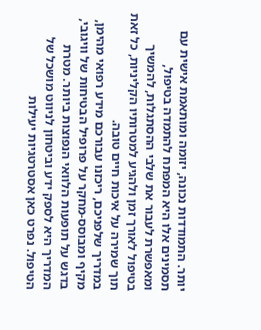יותר. התמודדות נכונה, יזומה ומותאמת אישית עם תסמינים אלו היא המפתח להתמדה בטיפול, ומאפשרת לעבור את שלבי ההסתגלות, להמשיך בטיפול לאורך זמן ולהגיע למטרותיו הקליניות, כל זאת תוך שמירה על איכות חיים טובה.
במדריך שלפניכם, ריכזנו עבורכם מידע רפואי מהימן, מקיף ומבוסס-מחקר על פרופיל הבטיחות של וויגובי, בדגש על תופעות הלוואי הנפוצות ביותר. מטרת המדריך היא לספק ידע וביטחון לניווט מושכל של הטיפול. נפרט כאן אסטרטגיות יעילות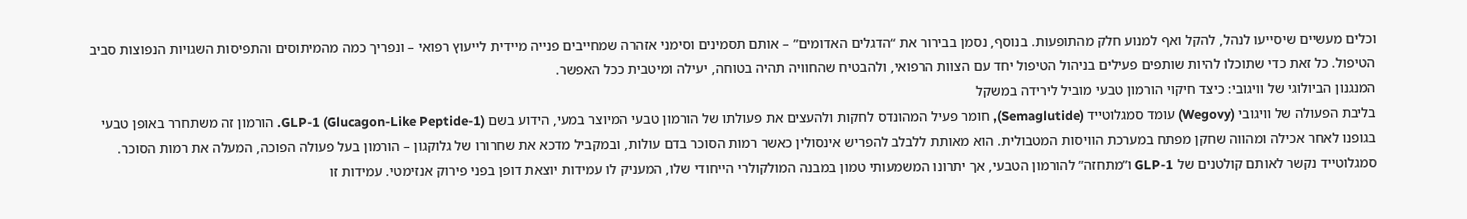וכלים מעשיים שיסייעו לנהל, להקל ואף למנוע חלק מהתופעות. בנוסף, נסמן בבירור את “הדגלים האדומים” – אותם תסמינים וסימני אזהרה שמחייבים פנייה מיידית לייעוץ רפואי – ונפריך כמה מהמיתוסים והתפיסות השגויות הנפוצות סביב הטיפול. כל זאת כדי שתוכלו להיות שותפים פעילים בניהול הטיפול יחד עם הצוות הרפואי, ולהבטיח שהחוויה תהיה בטוחה, יעילה ומיטבית ככל האפשר.
המנגנון הביולוגי של וויגובי: כיצד חיקוי הורמון טבעי מוביל לירידה במשקל
בליבת הפעולה של וויגובי (Wegovy) עומד סמגלוטייד (Semaglutide), חומר פעיל המהונדס לחקות ולהעצים את פעולתו של הורמון טבעי המיוצר במעי, הידוע בשם GLP-1 (Glucagon-Like Peptide-1). הורמון זה משתחרר באופן טבעי בגופנו לאחר אכילה ומהווה שחקן מפתח במערכת הוויסות המטבולית. הוא מאותת ללבלב להפריש אינסולין כאשר רמות הסוכר בדם עולות, ובמקביל מדכא את שחרורו של גלוקגון – הורמון בעל פעולה הפוכה, המעלה את רמות הסוכר. סמגלוטייד נקשר לאותם קולטנים של GLP-1 ו”מתחזה” להורמון הטבעי, אך יתרונו המשמעותי טמון במבנה המולקולרי הייחודי שלו, המעניק לו עמידות יוצאת דופן בפני פירוק אנזימטי. עמידות זו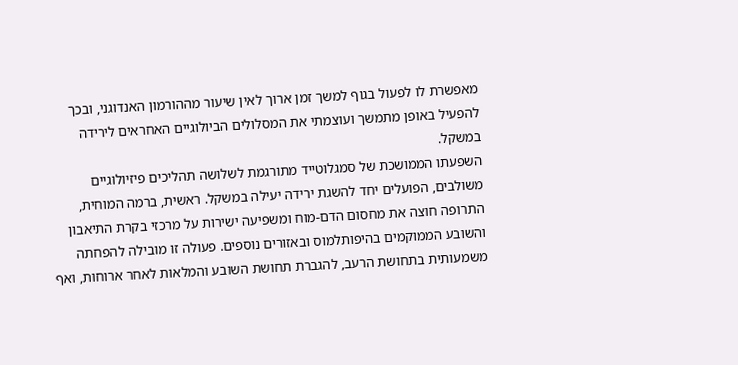מאפשרת לו לפעול בגוף למשך זמן ארוך לאין שיעור מההורמון האנדוגני, ובכך להפעיל באופן מתמשך ועוצמתי את המסלולים הביולוגיים האחראים לירידה במשקל.
השפעתו הממושכת של סמגלוטייד מתורגמת לשלושה תהליכים פיזיולוגיים משולבים, הפועלים יחד להשגת ירידה יעילה במשקל. ראשית, ברמה המוחית, התרופה חוצה את מחסום הדם-מוח ומשפיעה ישירות על מרכזי בקרת התיאבון והשובע הממוקמים בהיפותלמוס ובאזורים נוספים. פעולה זו מובילה להפחתה משמעותית בתחושת הרעב, להגברת תחושת השובע והמלאות לאחר ארוחות, ואף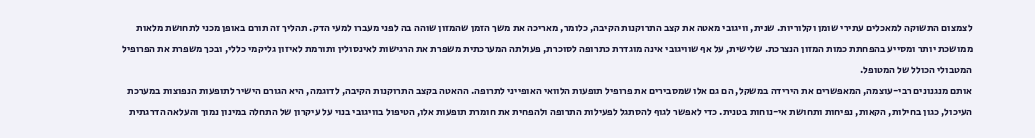לצמצום התשוקה למאכלים עתירי שומן וקלוריות. שנית, וויגובי מאטה את קצב התרוקנות הקיבה, כלומר, מאריכה את משך הזמן שהמזון שוהה בה לפני מעברו למעי הדק. תהליך זה תורם באופן מכני לתחושת מלאות ממושכת יותר ומסייע בהפחתת כמות המזון הנצרכת. שלישית, על אף שוויגובי אינה מוגדרת כתרופה לסוכרת, פעולתה המערכתית משפרת את הרגישות לאינסולין ותורמת לאיזון גליקמי כללי, ובכך משפרת את הפרופיל המטבולי הכולל של המטופל.
אותם מנגנונים רבי-עוצמה, המאפשרים את הירידה במשקל, הם גם אלו שמסבירים את פרופיל תופעות הלוואי האופייני לתרופה. ההאטה בקצב התרוקנות הקיבה, לדוגמה, היא הגורם הישיר לתופעות הנפוצות במערכת העיכול, כגון בחילות, הקאות, נפיחות ותחושת אי-נוחות בטנית. כדי לאפשר לגוף להסתגל לפעילות התרופה ולהפחית את חומרת תופעות אלו, הטיפול בוויגובי בנוי על עיקרון של התחלה במינון נמוך והעלאה הדרגתית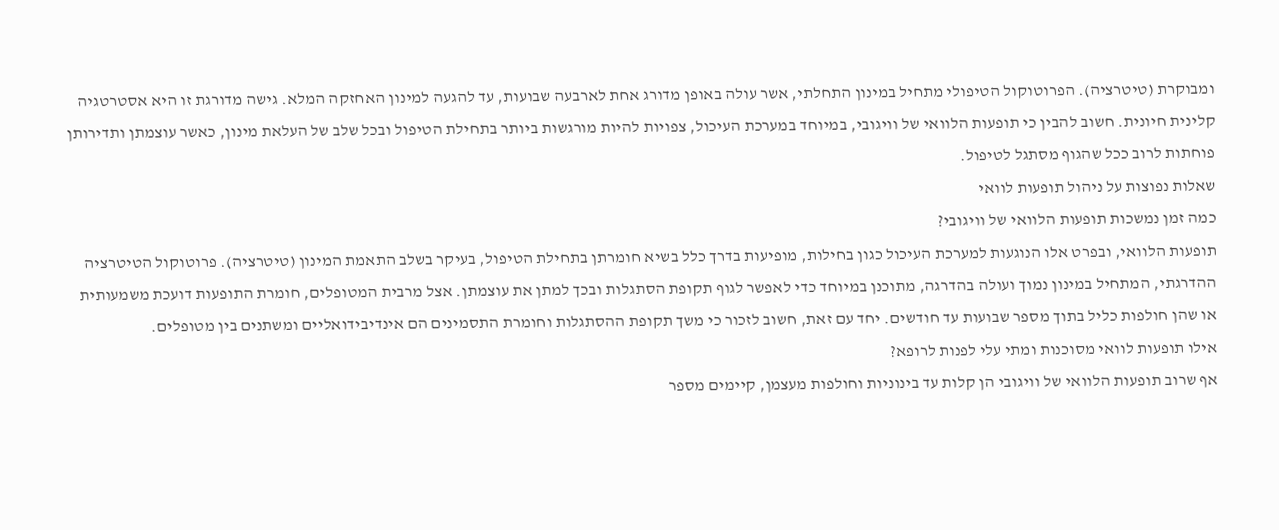ומבוקרת (טיטרציה). הפרוטוקול הטיפולי מתחיל במינון התחלתי, אשר עולה באופן מדורג אחת לארבעה שבועות, עד להגעה למינון האחזקה המלא. גישה מדורגת זו היא אסטרטגיה קלינית חיונית. חשוב להבין כי תופעות הלוואי של וויגובי, במיוחד במערכת העיכול, צפויות להיות מורגשות ביותר בתחילת הטיפול ובכל שלב של העלאת מינון, כאשר עוצמתן ותדירותן פוחתות לרוב ככל שהגוף מסתגל לטיפול.
שאלות נפוצות על ניהול תופעות לוואי
כמה זמן נמשכות תופעות הלוואי של וויגובי?
תופעות הלוואי, ובפרט אלו הנוגעות למערכת העיכול כגון בחילות, מופיעות בדרך כלל בשיא חומרתן בתחילת הטיפול, בעיקר בשלב התאמת המינון (טיטרציה). פרוטוקול הטיטרציה ההדרגתי, המתחיל במינון נמוך ועולה בהדרגה, מתוכנן במיוחד כדי לאפשר לגוף תקופת הסתגלות ובכך למתן את עוצמתן. אצל מרבית המטופלים, חומרת התופעות דועכת משמעותית או שהן חולפות כליל בתוך מספר שבועות עד חודשים. יחד עם זאת, חשוב לזכור כי משך תקופת ההסתגלות וחומרת התסמינים הם אינדיבידואליים ומשתנים בין מטופלים.
אילו תופעות לוואי מסוכנות ומתי עלי לפנות לרופא?
אף שרוב תופעות הלוואי של וויגובי הן קלות עד בינוניות וחולפות מעצמן, קיימים מספר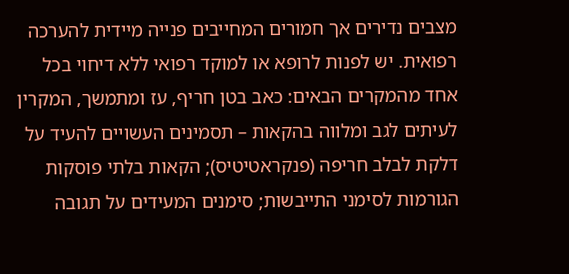מצבים נדירים אך חמורים המחייבים פנייה מיידית להערכה רפואית. יש לפנות לרופא או למוקד רפואי ללא דיחוי בכל אחד מהמקרים הבאים: כאב בטן חריף, עז ומתמשך, המקרין לעיתים לגב ומלווה בהקאות – תסמינים העשויים להעיד על דלקת לבלב חריפה (פנקראטיטיס); הקאות בלתי פוסקות הגורמות לסימני התייבשות; סימנים המעידים על תגובה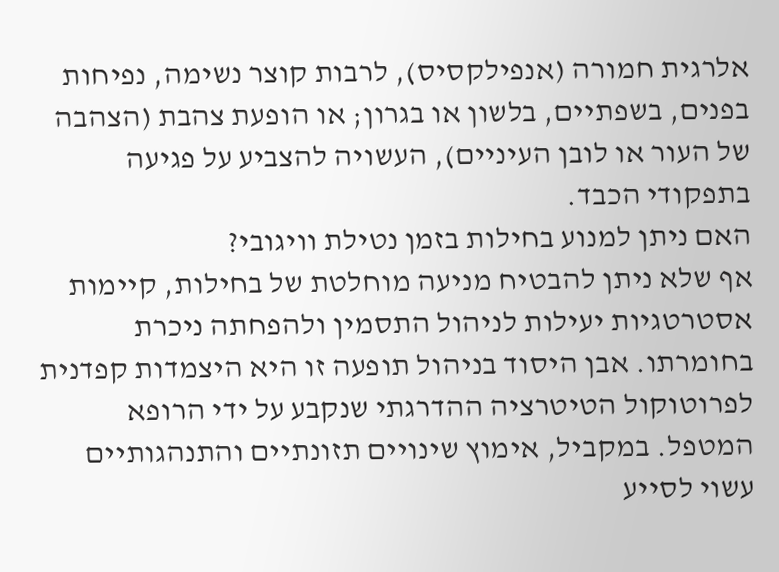אלרגית חמורה (אנפילקסיס), לרבות קוצר נשימה, נפיחות בפנים, בשפתיים, בלשון או בגרון; או הופעת צהבת (הצהבה של העור או לובן העיניים), העשויה להצביע על פגיעה בתפקודי הכבד.
האם ניתן למנוע בחילות בזמן נטילת וויגובי?
אף שלא ניתן להבטיח מניעה מוחלטת של בחילות, קיימות אסטרטגיות יעילות לניהול התסמין ולהפחתה ניכרת בחומרתו. אבן היסוד בניהול תופעה זו היא היצמדות קפדנית לפרוטוקול הטיטרציה ההדרגתי שנקבע על ידי הרופא המטפל. במקביל, אימוץ שינויים תזונתיים והתנהגותיים עשוי לסייע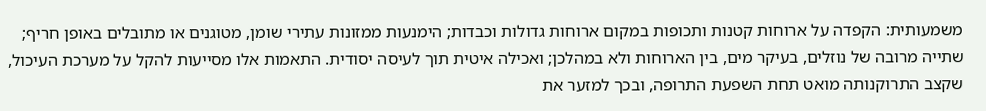משמעותית: הקפדה על ארוחות קטנות ותכופות במקום ארוחות גדולות וכבדות; הימנעות ממזונות עתירי שומן, מטוגנים או מתובלים באופן חריף; שתייה מרובה של נוזלים, בעיקר מים, בין הארוחות ולא במהלכן; ואכילה איטית תוך לעיסה יסודית. התאמות אלו מסייעות להקל על מערכת העיכול, שקצב התרוקנותה מואט תחת השפעת התרופה, ובכך למזער את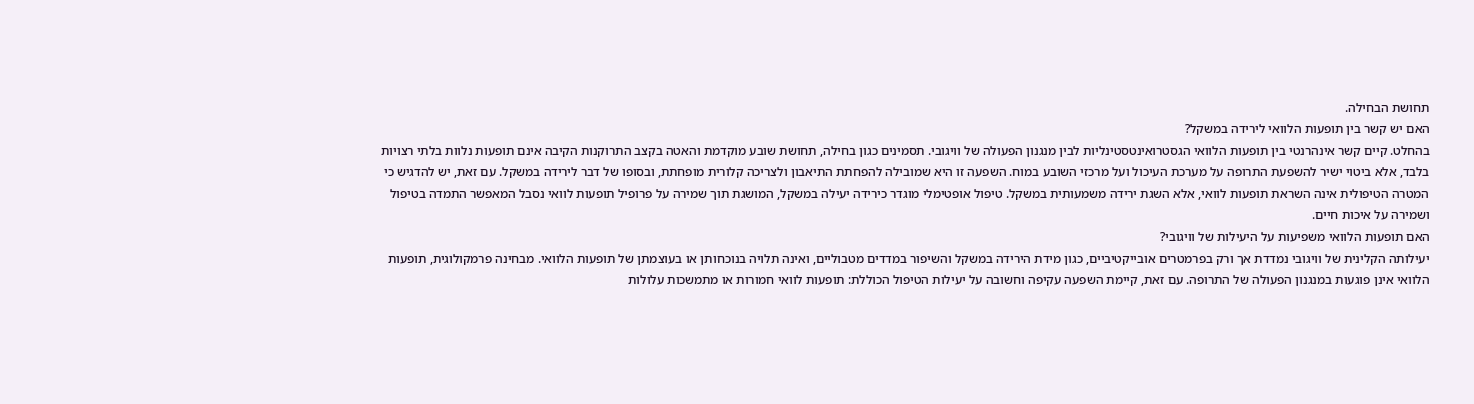תחושת הבחילה.
האם יש קשר בין תופעות הלוואי לירידה במשקל?
בהחלט. קיים קשר אינהרנטי בין תופעות הלוואי הגסטרואינטסטינליות לבין מנגנון הפעולה של וויגובי. תסמינים כגון בחילה, תחושת שובע מוקדמת והאטה בקצב התרוקנות הקיבה אינם תופעות נלוות בלתי רצויות בלבד, אלא ביטוי ישיר להשפעת התרופה על מערכת העיכול ועל מרכזי השובע במוח. השפעה זו היא שמובילה להפחתת התיאבון ולצריכה קלורית מופחתת, ובסופו של דבר לירידה במשקל. עם זאת, יש להדגיש כי המטרה הטיפולית אינה השראת תופעות לוואי, אלא השגת ירידה משמעותית במשקל. טיפול אופטימלי מוגדר כירידה יעילה במשקל, המושגת תוך שמירה על פרופיל תופעות לוואי נסבל המאפשר התמדה בטיפול ושמירה על איכות חיים.
האם תופעות הלוואי משפיעות על היעילות של וויגובי?
יעילותה הקלינית של וויגובי נמדדת אך ורק בפרמטרים אובייקטיביים, כגון מידת הירידה במשקל והשיפור במדדים מטבוליים, ואינה תלויה בנוכחותן או בעוצמתן של תופעות הלוואי. מבחינה פרמקולוגית, תופעות הלוואי אינן פוגעות במנגנון הפעולה של התרופה. עם זאת, קיימת השפעה עקיפה וחשובה על יעילות הטיפול הכוללת: תופעות לוואי חמורות או מתמשכות עלולות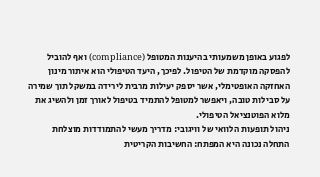לפגוע באופן משמעותי בהיענות המטופל (compliance) ואף להוביל להפסקה מוקדמת של הטיפול. לפיכך, היעד הטיפולי הוא איתור מינון האחזקה האופטימלי, אשר יספק יעילות מרבית לירידה במשקל תוך שמירה על סבילות טובה, ויאפשר למטופל להתמיד בטיפול לאורך זמן ולהשיג את מלוא הפוטנציאל הטיפולי.
ניהול תופעות הלוואי של וויגובי: מדריך מעשי להתמודדות מוצלחת
התחלה נכונה היא המפתח: החשיבות הקריטית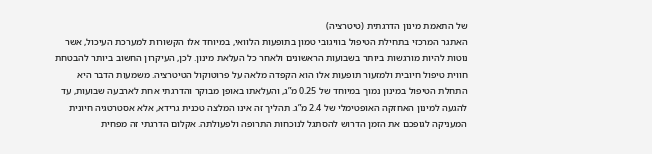של התאמת מינון הדרגתית (טיטרציה)
האתגר המרכזי בתחילת הטיפול בוויגובי טמון בתופעות הלוואי, במיוחד אלו הקשורות למערכת העיכול, אשר נוטות להיות מורגשות ביותר בשבועות הראשונים ולאחר כל העלאת מינון. לכן, העיקרון החשוב ביותר להבטחת חווית טיפול חיובית ולמזעור תופעות אלו הוא הקפדה מלאה על פרוטוקול הטיטרציה. משמעות הדבר היא התחלת הטיפול במינון נמוך במיוחד של 0.25 מ”ג, והעלאתו באופן מבוקר והדרגתי אחת לארבעה שבועות, עד להגעה למינון האחזקה האופטימלי של 2.4 מ”ג. תהליך זה אינו המלצה טכנית גרידא, אלא אסטרטגיה חיונית המעניקה לגופכם את הזמן הדרוש להסתגל לנוכחות התרופה ולפעולתה. אקלום הדרגתי זה מפחית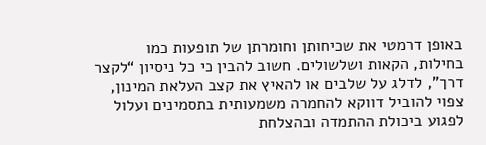באופן דרמטי את שכיחותן וחומרתן של תופעות כמו בחילות, הקאות ושלשולים. חשוב להבין כי כל ניסיון “לקצר דרך”, לדלג על שלבים או להאיץ את קצב העלאת המינון, צפוי להוביל דווקא להחמרה משמעותית בתסמינים ועלול לפגוע ביכולת ההתמדה ובהצלחת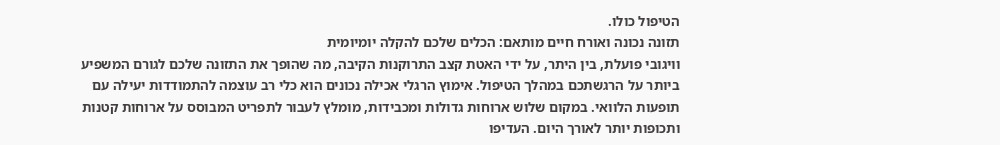הטיפול כולו.
תזונה נכונה ואורח חיים מותאם: הכלים שלכם להקלה יומיומית
וויגובי פועלת, בין היתר, על ידי האטת קצב התרוקנות הקיבה, מה שהופך את התזונה שלכם לגורם המשפיע ביותר על הרגשתכם במהלך הטיפול. אימוץ הרגלי אכילה נכונים הוא כלי רב עוצמה להתמודדות יעילה עם תופעות הלוואי. במקום שלוש ארוחות גדולות ומכבידות, מומלץ לעבור לתפריט המבוסס על ארוחות קטנות ותכופות יותר לאורך היום. העדיפו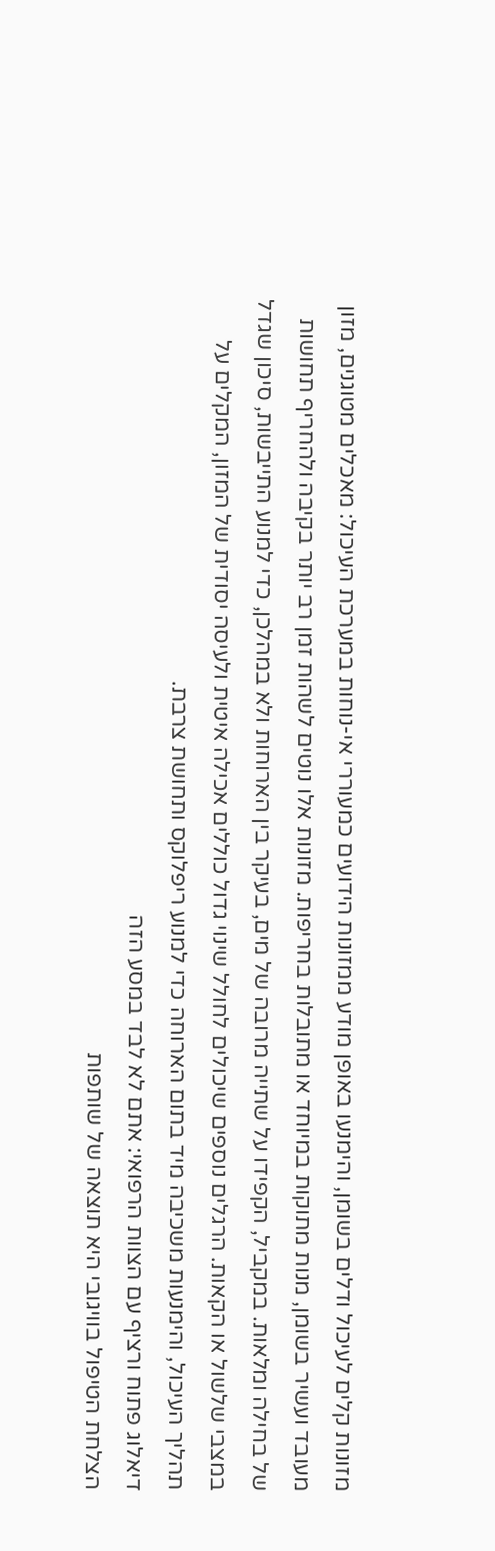מזונות קלים לעיכול ודלים בשומן, והימנעו באופן מודע ממזונות הידועים כמעוררי אי-נוחות במערכת העיכול: מאכלים מטוגנים, מזון מעובד ועשיר בשומן, מנות מתוקות במיוחד או מתובלות בחריפות. מזונות אלו נוטים לשהות זמן רב יותר בקיבה ולהחריף תחושות של בחילה ומלאות. במקביל, הקפידו על שתייה מרובה של מים, בעיקר בין הארוחות ולא במהלכן, כדי למנוע התייבשות, סיכון שגדל במצבי שלשול או הקאות. הרגלים נוספים שיכולים לחולל שינוי גדול כוללים אכילה איטית ולעיסה יסודית של המזון, המקלים על תהליך העיכול, והימנעות משכיבה מיד בתום הארוחה כדי למנוע ריפלוקס ותחושת צרבת.
דיאלוג פתוח ורציף עם הצוות הרפואי: אתם לא לבד במסע הזה
הצלחת הטיפול בוויגובי היא תוצאה של שותפות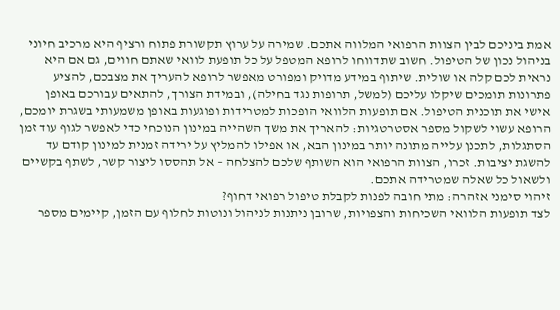אמת ביניכם לבין הצוות הרפואי המלווה אתכם. שמירה על ערוץ תקשורת פתוח ורציף היא מרכיב חיוני בניהול נכון של הטיפול. חשוב שתדווחו לרופא המטפל על כל תופעת לוואי שאתם חווים, גם אם היא נראית לכם קלה או שולית. שיתוף במידע מדויק ומפורט מאפשר לרופא להעריך את מצבכם, להציע פתרונות תומכים שיקלו עליכם (למשל, תרופות נגד בחילה), ובמידת הצורך, להתאים עבורכם באופן אישי את תוכנית הטיפול. אם תופעות הלוואי הופכות למטרידות ופוגעות באופן משמעותי בשגרת יומכם, הרופא עשוי לשקול מספר אסטרטגיות: להאריך את משך השהייה במינון הנוכחי כדי לאפשר לגוף עוד זמן הסתגלות, לתכנן עלייה מתונה יותר במינון הבא, או אפילו להמליץ על ירידה זמנית למינון קודם עד להשגת יציבות. זכרו, הצוות הרפואי הוא השותף שלכם להצלחה – אל תהססו ליצור קשר, לשתף בקשיים ולשאול כל שאלה שמטרידה אתכם.
זיהוי סימני אזהרה: מתי חובה לפנות לקבלת טיפול רפואי דחוף?
לצד תופעות הלוואי השכיחות והצפויות, שרובן ניתנות לניהול ונוטות לחלוף עם הזמן, קיימים מספר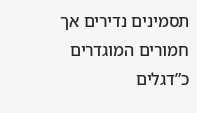תסמינים נדירים אך חמורים המוגדרים כ”דגלים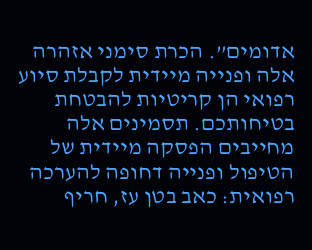אדומים”. הכרת סימני אזהרה אלה ופנייה מיידית לקבלת סיוע רפואי הן קריטיות להבטחת בטיחותכם. תסמינים אלה מחייבים הפסקה מיידית של הטיפול ופנייה דחופה להערכה רפואית: כאב בטן עז, חריף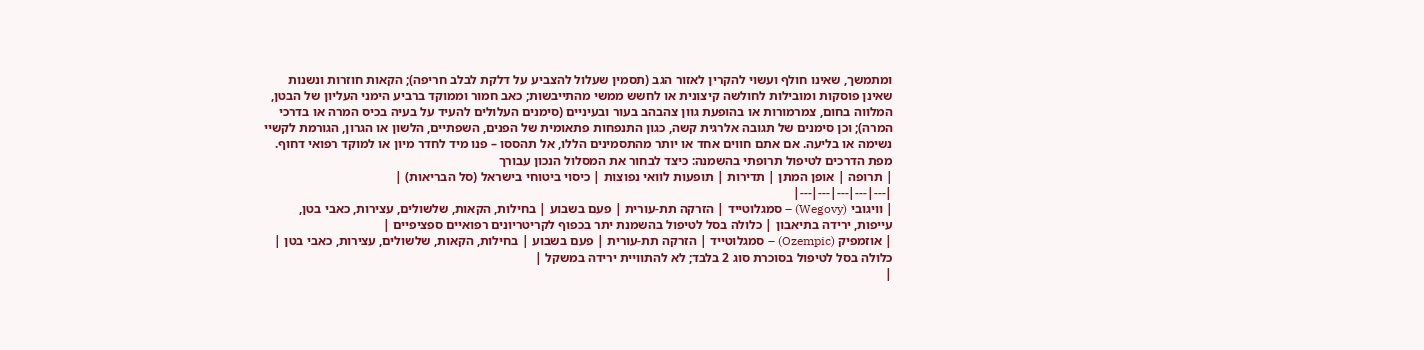ומתמשך, שאינו חולף ועשוי להקרין לאזור הגב (תסמין שעלול להצביע על דלקת לבלב חריפה); הקאות חוזרות ונשנות שאינן פוסקות ומובילות לחולשה קיצונית או לחשש ממשי מהתייבשות; כאב חמור וממוקד ברביע הימני העליון של הבטן, המלווה בחום, צמרמורות או בהופעת גוון צהבהב בעור ובעיניים (סימנים העלולים להעיד על בעיה בכיס המרה או בדרכי המרה); וכן סימנים של תגובה אלרגית קשה, כגון התנפחות פתאומית של הפנים, השפתיים, הלשון או הגרון, הגורמת לקשיי נשימה או בליעה. אם אתם חווים אחד או יותר מהתסמינים הללו, אל תהססו – פנו מיד לחדר מיון או למוקד רפואי דחוף.
מפת הדרכים לטיפול תרופתי בהשמנה: כיצד לבחור את המסלול הנכון עבורך
| תרופה | אופן המתן | תדירות | תופעות לוואי נפוצות | כיסוי ביטוחי בישראל (סל הבריאות) |
|---|---|---|---|---|
| וויגובי (Wegovy) – סמגלוטייד | הזרקה תת-עורית | פעם בשבוע | בחילות, הקאות, שלשולים, עצירות, כאבי בטן, עייפות, ירידה בתיאבון | כלולה בסל לטיפול בהשמנת יתר בכפוף לקריטריונים רפואיים ספציפיים |
| אוזמפיק (Ozempic) – סמגלוטייד | הזרקה תת-עורית | פעם בשבוע | בחילות, הקאות, שלשולים, עצירות, כאבי בטן | כלולה בסל לטיפול בסוכרת סוג 2 בלבד; לא להתוויית ירידה במשקל |
|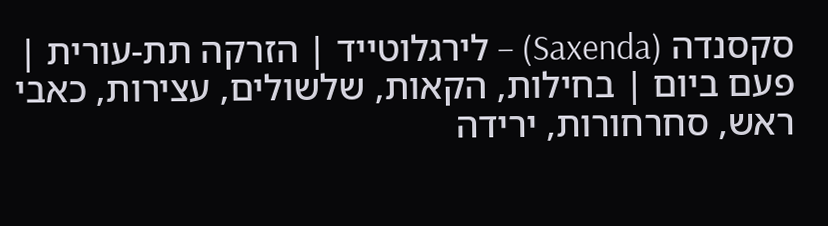סקסנדה (Saxenda) – לירגלוטייד | הזרקה תת-עורית | פעם ביום | בחילות, הקאות, שלשולים, עצירות, כאבי ראש, סחרחורות, ירידה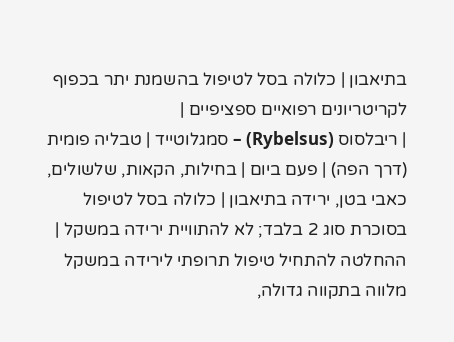בתיאבון | כלולה בסל לטיפול בהשמנת יתר בכפוף לקריטריונים רפואיים ספציפיים |
| ריבלסוס (Rybelsus) – סמגלוטייד | טבליה פומית (דרך הפה) | פעם ביום | בחילות, הקאות, שלשולים, כאבי בטן, ירידה בתיאבון | כלולה בסל לטיפול בסוכרת סוג 2 בלבד; לא להתוויית ירידה במשקל |
ההחלטה להתחיל טיפול תרופתי לירידה במשקל מלווה בתקווה גדולה,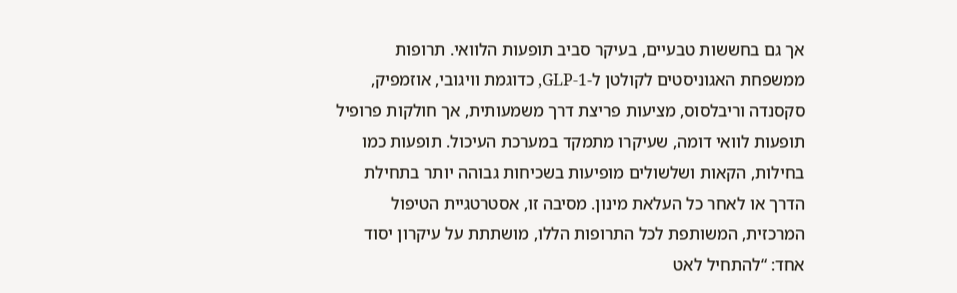אך גם בחששות טבעיים, בעיקר סביב תופעות הלוואי. תרופות ממשפחת האגוניסטים לקולטן ל-GLP-1, כדוגמת וויגובי, אוזמפיק, סקסנדה וריבלסוס, מציעות פריצת דרך משמעותית, אך חולקות פרופיל תופעות לוואי דומה, שעיקרו מתמקד במערכת העיכול. תופעות כמו בחילות, הקאות ושלשולים מופיעות בשכיחות גבוהה יותר בתחילת הדרך או לאחר כל העלאת מינון. מסיבה זו, אסטרטגיית הטיפול המרכזית, המשותפת לכל התרופות הללו, מושתתת על עיקרון יסוד אחד: “להתחיל לאט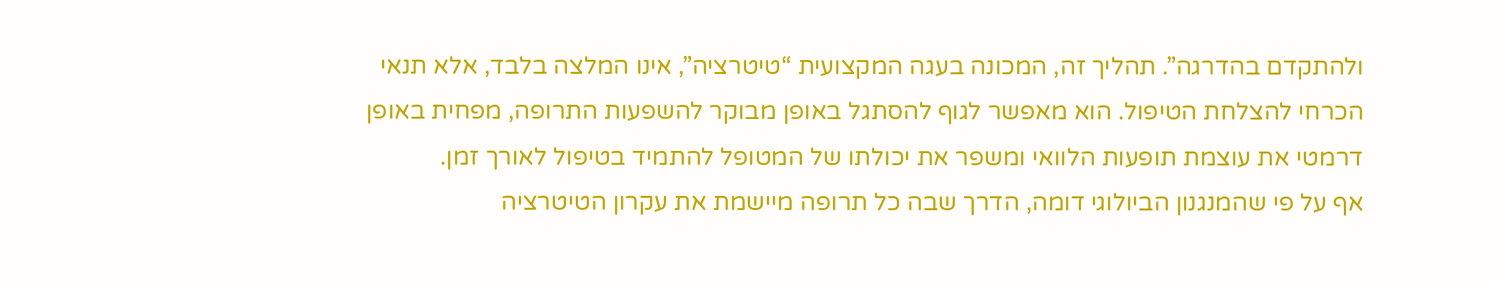ולהתקדם בהדרגה”. תהליך זה, המכונה בעגה המקצועית “טיטרציה”, אינו המלצה בלבד, אלא תנאי הכרחי להצלחת הטיפול. הוא מאפשר לגוף להסתגל באופן מבוקר להשפעות התרופה, מפחית באופן דרמטי את עוצמת תופעות הלוואי ומשפר את יכולתו של המטופל להתמיד בטיפול לאורך זמן.
אף על פי שהמנגנון הביולוגי דומה, הדרך שבה כל תרופה מיישמת את עקרון הטיטרציה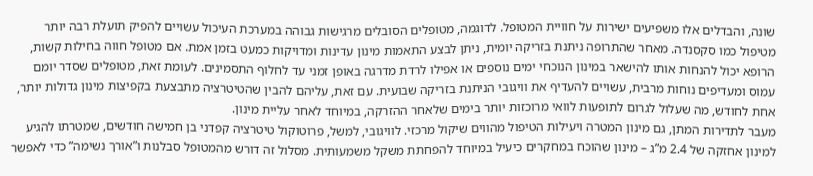שונה, והבדלים אלו משפיעים ישירות על חוויית המטופל. לדוגמה, מטופלים הסובלים מרגישות גבוהה במערכת העיכול עשויים להפיק תועלת רבה יותר מטיפול כמו סקסנדה. מאחר שהתרופה ניתנת בזריקה יומית, ניתן לבצע התאמות מינון עדינות ומדויקות כמעט בזמן אמת. אם מטופל חווה בחילות קשות, הרופא יכול להנחות אותו להישאר במינון הנוכחי ימים נוספים או אפילו לרדת מדרגה באופן זמני עד לחלוף התסמינים. לעומת זאת, מטופלים שסדר יומם עמוס ומעדיפים נוחות מרבית, עשויים להעדיף את וויגובי הניתנת בזריקה שבועית. עם זאת, עליהם להבין שהטיטרציה מתבצעת בקפיצות מינון גדולות יותר, אחת לחודש, מה שעלול לגרום לתופעות לוואי מרוכזות יותר בימים שלאחר ההזרקה, במיוחד לאחר עליית מינון.
מעבר לתדירות המתן, גם מינון המטרה ויעילות הטיפול מהווים שיקול מרכזי. לוויגובי, למשל, פרוטוקול טיטרציה קפדני בן חמישה חודשים, שמטרתו להגיע למינון אחזקה של 2.4 מ”ג – מינון שהוכח במחקרים כיעיל במיוחד להפחתת משקל משמעותית. מסלול זה דורש מהמטופל סבלנות ו”אורך נשימה” כדי לאפשר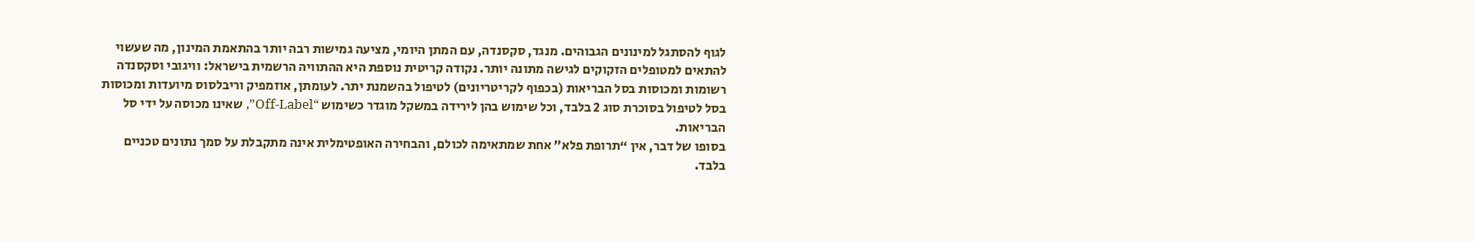לגוף להסתגל למינונים הגבוהים. מנגד, סקסנדה, עם המתן היומי, מציעה גמישות רבה יותר בהתאמת המינון, מה שעשוי להתאים למטופלים הזקוקים לגישה מתונה יותר. נקודה קריטית נוספת היא ההתוויה הרשמית בישראל: וויגובי וסקסנדה רשומות ומכוסות בסל הבריאות (בכפוף לקריטריונים) לטיפול בהשמנת יתר. לעומתן, אוזמפיק וריבלסוס מיועדות ומכוסות בסל לטיפול בסוכרת סוג 2 בלבד, וכל שימוש בהן לירידה במשקל מוגדר כשימוש “Off-Label”, שאינו מכוסה על ידי סל הבריאות.
בסופו של דבר, אין “תרופת פלא” אחת שמתאימה לכולם, והבחירה האופטימלית אינה מתקבלת על סמך נתונים טכניים בלבד.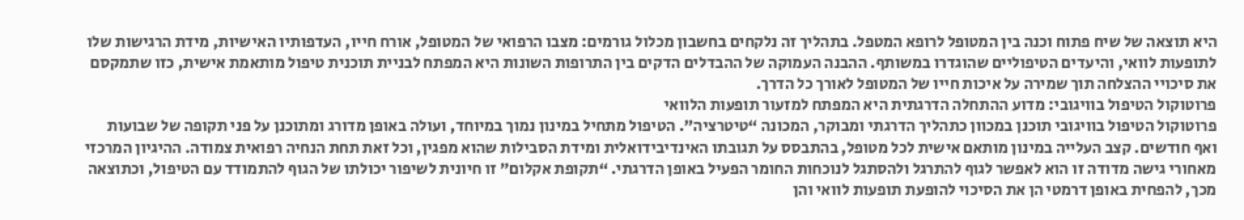היא תוצאה של שיח פתוח וכנה בין המטופל לרופא המטפל. בתהליך זה נלקחים בחשבון מכלול גורמים: מצבו הרפואי של המטופל, אורח חייו, העדפותיו האישיות, מידת הרגישות שלו לתופעות לוואי, והיעדים הטיפוליים שהוגדרו במשותף. ההבנה העמוקה של ההבדלים הדקים בין התרופות השונות היא המפתח לבניית תוכנית טיפול מותאמת אישית, כזו שתמקסם את סיכויי ההצלחה תוך שמירה על איכות חייו של המטופל לאורך כל הדרך.
פרוטוקול הטיפול בוויגובי: מדוע ההתחלה הדרגתית היא המפתח למזעור תופעות הלוואי
פרוטוקול הטיפול בוויגובי תוכנן במכוון כתהליך הדרגתי ומבוקר, המכונה “טיטרציה”. הטיפול מתחיל במינון נמוך במיוחד, ועולה באופן מדורג ומתוכנן על פני תקופה של שבועות ואף חודשים. קצב העלייה במינון מותאם אישית לכל מטופל, בהתבסס על תגובתו האינדיבידואלית ומידת הסבילות שהוא מפגין, וכל זאת תחת הנחיה רפואית צמודה. ההיגיון המרכזי מאחורי גישה מדודה זו הוא לאפשר לגוף להתרגל ולהסתגל לנוכחות החומר הפעיל באופן הדרגתי. “תקופת אקלום” זו חיונית לשיפור יכולתו של הגוף להתמודד עם הטיפול, וכתוצאה מכך, להפחית באופן דרמטי הן את הסיכוי להופעת תופעות לוואי והן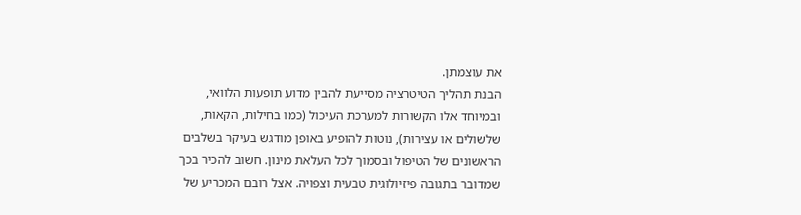את עוצמתן.
הבנת תהליך הטיטרציה מסייעת להבין מדוע תופעות הלוואי, ובמיוחד אלו הקשורות למערכת העיכול (כמו בחילות, הקאות, שלשולים או עצירות), נוטות להופיע באופן מודגש בעיקר בשלבים הראשונים של הטיפול ובסמוך לכל העלאת מינון. חשוב להכיר בכך שמדובר בתגובה פיזיולוגית טבעית וצפויה. אצל רובם המכריע של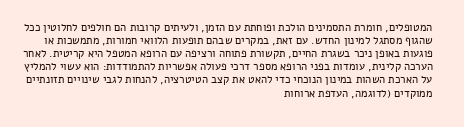המטופלים, חומרת התסמינים הולכת ופוחתת עם הזמן, ולעיתים קרובות הם חולפים לחלוטין ככל שהגוף מסתגל למינון החדש. עם זאת, במקרים שבהם תופעות הלוואי חמורות, מתמשכות או פוגעות באופן ניכר בשגרת החיים, תקשורת פתוחה ורציפה עם הרופא המטפל היא קריטית. לאחר הערכה קלינית, עומדות בפני הרופא מספר דרכי פעולה אפשריות להתמודדות: הוא עשוי להמליץ על הארכת השהות במינון הנוכחי כדי להאט את קצב הטיטרציה, להנחות לגבי שינויים תזונתיים ממוקדים (לדוגמה, העדפת ארוחות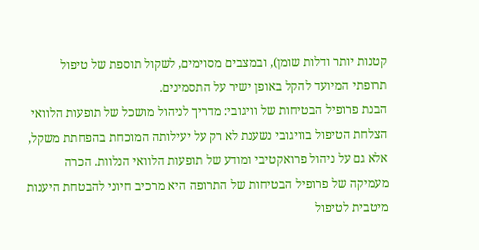קטנות יותר ודלות שומן), ובמצבים מסוימים, לשקול תוספת של טיפול תרופתי המיועד להקל באופן ישיר על התסמינים.
הבנת פרופיל הבטיחות של וויגובי: מדריך לניהול מושכל של תופעות הלוואי
הצלחת הטיפול בוויגובי נשענת לא רק על יעילותה המוכחת בהפחתת משקל, אלא גם על ניהול פרואקטיבי ומודע של תופעות הלוואי הנלוות. הכרה מעמיקה של פרופיל הבטיחות של התרופה היא מרכיב חיוני להבטחת היענות מיטבית לטיפול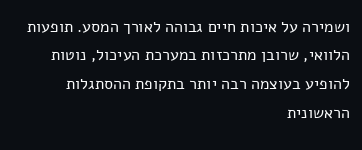ושמירה על איכות חיים גבוהה לאורך המסע. תופעות הלוואי, שרובן מתרכזות במערכת העיכול, נוטות להופיע בעוצמה רבה יותר בתקופת ההסתגלות הראשונית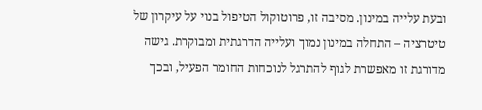ובעת עלייה במינון. מסיבה זו, פרוטוקול הטיפול בנוי על עיקרון של טיטרציה – התחלה במינון נמוך ועלייה הדרגתית ומבוקרת. גישה מדורגת זו מאפשרת לגוף להתרגל לנוכחות החומר הפעיל, ובכך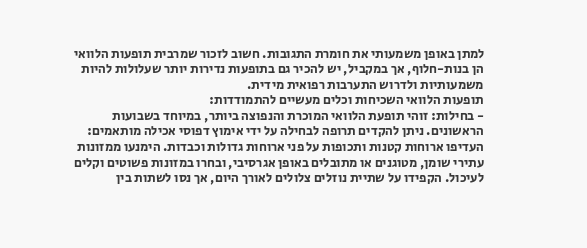למתן באופן משמעותי את חומרת התגובות. חשוב לזכור שמרבית תופעות הלוואי הן בנות-חלוף, אך במקביל, יש להכיר גם בתופעות נדירות יותר שעלולות להיות משמעותיות ולדרוש התערבות רפואית מידית.
תופעות הלוואי השכיחות וכלים מעשיים להתמודדות:
- בחילות: זוהי תופעת הלוואי המוכרת והנפוצה ביותר, במיוחד בשבועות הראשונים. ניתן להקדים תרופה לבחילה על ידי אימוץ דפוסי אכילה מותאמים: העדיפו ארוחות קטנות ותכופות על פני ארוחות גדולות וכבדות. הימנעו ממזונות עתירי שומן, מטוגנים או מתובלים באופן אגרסיבי, ובחרו במזונות פשוטים וקלים לעיכול. הקפידו על שתיית נוזלים צלולים לאורך היום, אך נסו לשתות בין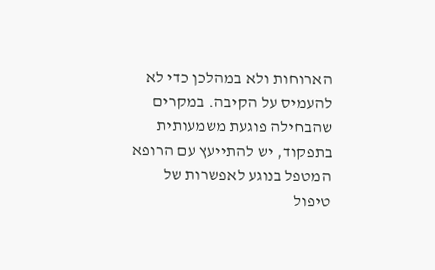הארוחות ולא במהלכן כדי לא להעמיס על הקיבה. במקרים שהבחילה פוגעת משמעותית בתפקוד, יש להתייעץ עם הרופא המטפל בנוגע לאפשרות של טיפול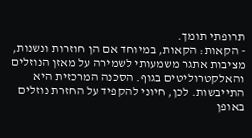תרופתי תומך.
- הקאות: הקאות, במיוחד אם הן חוזרות ונשנות, מציבות אתגר משמעותי לשמירה על מאזן הנוזלים והאלקטרוליטים בגוף. הסכנה המרכזית היא התייבשות. לכן, חיוני להקפיד על החזרת נוזלים באופן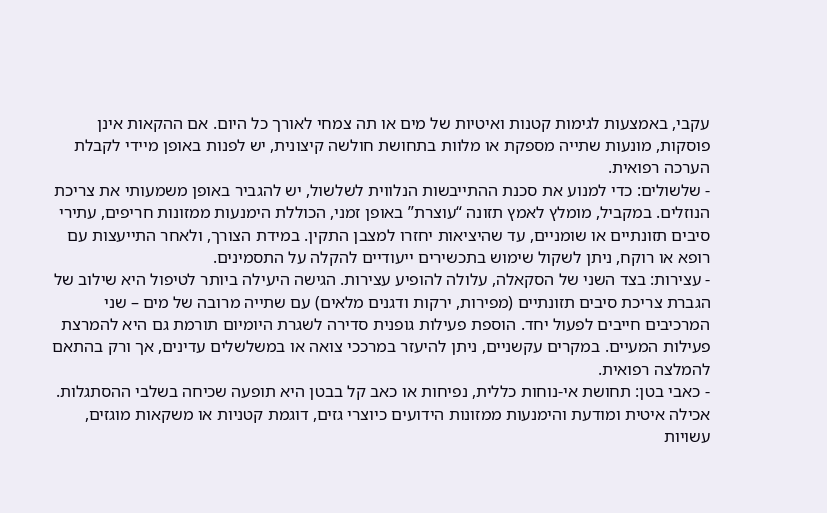עקבי, באמצעות לגימות קטנות ואיטיות של מים או תה צמחי לאורך כל היום. אם ההקאות אינן פוסקות, מונעות שתייה מספקת או מלוות בתחושת חולשה קיצונית, יש לפנות באופן מיידי לקבלת הערכה רפואית.
- שלשולים: כדי למנוע את סכנת ההתייבשות הנלווית לשלשול, יש להגביר באופן משמעותי את צריכת הנוזלים. במקביל, מומלץ לאמץ תזונה “עוצרת” באופן זמני, הכוללת הימנעות ממזונות חריפים, עתירי סיבים תזונתיים או שומניים, עד שהיציאות יחזרו למצבן התקין. במידת הצורך, ולאחר התייעצות עם רופא או רוקח, ניתן לשקול שימוש בתכשירים ייעודיים להקלה על התסמינים.
- עצירות: בצד השני של הסקאלה, עלולה להופיע עצירות. הגישה היעילה ביותר לטיפול היא שילוב של הגברת צריכת סיבים תזונתיים (מפירות, ירקות ודגנים מלאים) עם שתייה מרובה של מים – שני המרכיבים חייבים לפעול יחד. הוספת פעילות גופנית סדירה לשגרת היומיום תורמת גם היא להמרצת פעילות המעיים. במקרים עקשניים, ניתן להיעזר במרככי צואה או במשלשלים עדינים, אך ורק בהתאם להמלצה רפואית.
- כאבי בטן: תחושת אי-נוחות כללית, נפיחות או כאב קל בבטן היא תופעה שכיחה בשלבי ההסתגלות. אכילה איטית ומודעת והימנעות ממזונות הידועים כיוצרי גזים, דוגמת קטניות או משקאות מוגזים, עשויות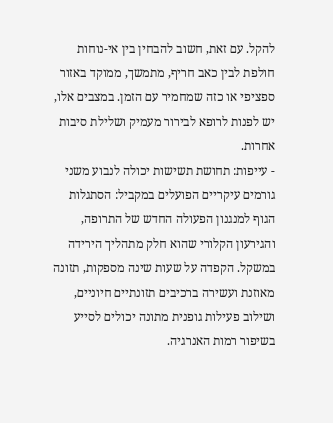להקל. עם זאת, חשוב להבחין בין אי-נוחות חולפת לבין כאב חריף, מתמשך, ממוקד באזור ספציפי או כזה שמחמיר עם הזמן. במצבים אלו, יש לפנות לרופא לבירור מעמיק ושלילת סיבות אחרות.
- עייפות: תחושת תשישות יכולה לנבוע משני גורמים עיקריים הפועלים במקביל: הסתגלות הגוף למנגנון הפעולה החדש של התרופה, והגירעון הקלורי שהוא חלק מתהליך הירידה במשקל. הקפדה על שעות שינה מספקות, תזונה מאוזנת ועשירה ברכיבים תזונתיים חיוניים, ושילוב פעילות גופנית מתונה יכולים לסייע בשיפור רמות האנרגיה.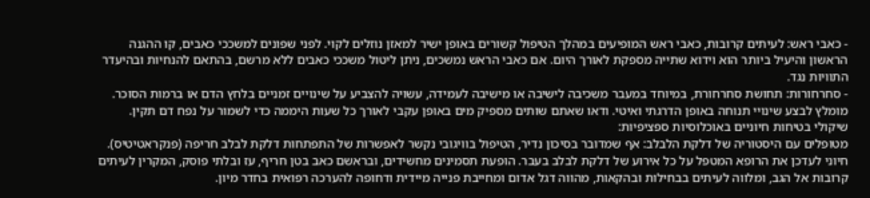- כאבי ראש: לעיתים קרובות, כאבי ראש המופיעים במהלך הטיפול קשורים באופן ישיר למאזן נוזלים לקוי. לפני שפונים למשככי כאבים, קו ההגנה הראשון והיעיל ביותר הוא וידוא שתייה מספקת לאורך היום. אם כאבי הראש נמשכים, ניתן ליטול משככי כאבים ללא מרשם, בהתאם להנחיות ובהיעדר התוויות נגד.
- סחרחורות: תחושת סחרחורת, במיוחד במעבר משכיבה לישיבה או מישיבה לעמידה, עשויה להצביע על שינויים זמניים בלחץ הדם או ברמות הסוכר. מומלץ לבצע שינויי תנוחה באופן הדרגתי ואיטי. ודאו שאתם שותים מספיק מים באופן עקבי לאורך כל שעות היממה כדי לשמור על נפח דם תקין.
שיקולי בטיחות חיוניים באוכלוסיות ספציפיות:
מטופלים עם היסטוריה של דלקת הלבלב: אף שמדובר בסיכון נדיר, הטיפול בוויגובי נקשר לאפשרות של התפתחות דלקת לבלב חריפה (פנקראטיטיס). חיוני לעדכן את הרופא המטפל על כל אירוע של דלקת לבלב בעבר. הופעת תסמינים מחשידים, ובראשם כאב בטן חריף, עז ובלתי פוסק, המקרין לעיתים קרובות אל הגב, ומלווה לעיתים בבחילות ובהקאות, מהווה דגל אדום ומחייבת פנייה מיידית ודחופה להערכה רפואית בחדר מיון.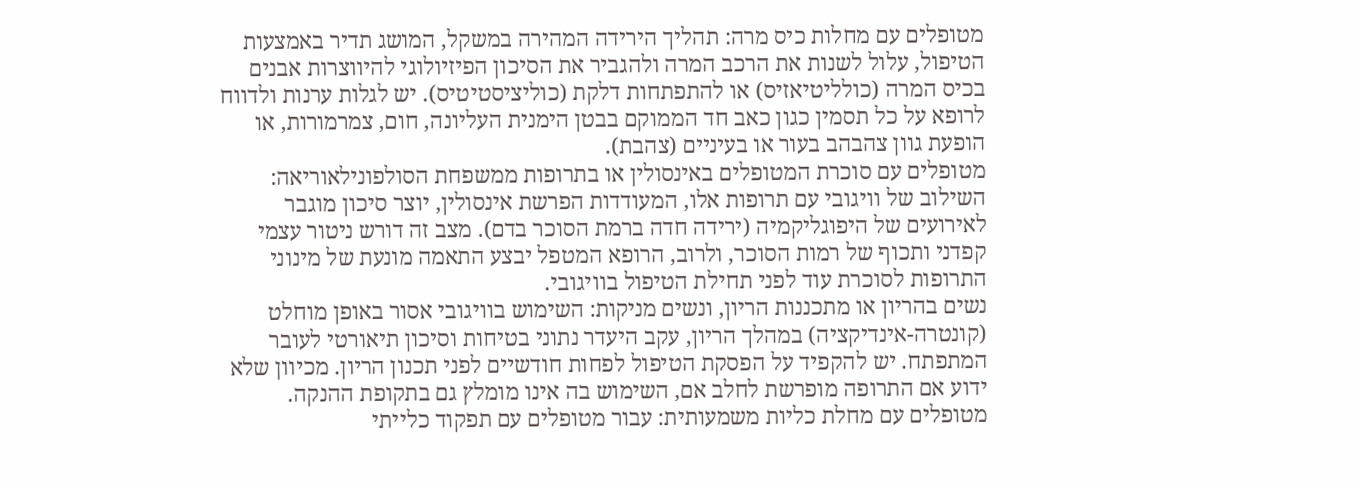מטופלים עם מחלות כיס מרה: תהליך הירידה המהירה במשקל, המושג תדיר באמצעות הטיפול, עלול לשנות את הרכב המרה ולהגביר את הסיכון הפיזיולוגי להיווצרות אבנים בכיס המרה (כולליטיאזיס) או להתפתחות דלקת (כוליציסטיטיס). יש לגלות ערנות ולדווח לרופא על כל תסמין כגון כאב חד הממוקם בבטן הימנית העליונה, חום, צמרמורות, או הופעת גוון צהבהב בעור או בעיניים (צהבת).
מטופלים עם סוכרת המטופלים באינסולין או בתרופות ממשפחת הסולפונילאוריאה: השילוב של וויגובי עם תרופות אלו, המעודדות הפרשת אינסולין, יוצר סיכון מוגבר לאירועים של היפוגליקמיה (ירידה חדה ברמת הסוכר בדם). מצב זה דורש ניטור עצמי קפדני ותכוף של רמות הסוכר, ולרוב, הרופא המטפל יבצע התאמה מונעת של מינוני התרופות לסוכרת עוד לפני תחילת הטיפול בוויגובי.
נשים בהריון או מתכננות הריון, ונשים מניקות: השימוש בוויגובי אסור באופן מוחלט (קונטרה-אינדיקציה) במהלך הריון, עקב היעדר נתוני בטיחות וסיכון תיאורטי לעובר המתפתח. יש להקפיד על הפסקת הטיפול לפחות חודשיים לפני תכנון הריון. מכיוון שלא ידוע אם התרופה מופרשת לחלב אם, השימוש בה אינו מומלץ גם בתקופת ההנקה.
מטופלים עם מחלת כליות משמעותית: עבור מטופלים עם תפקוד כלייתי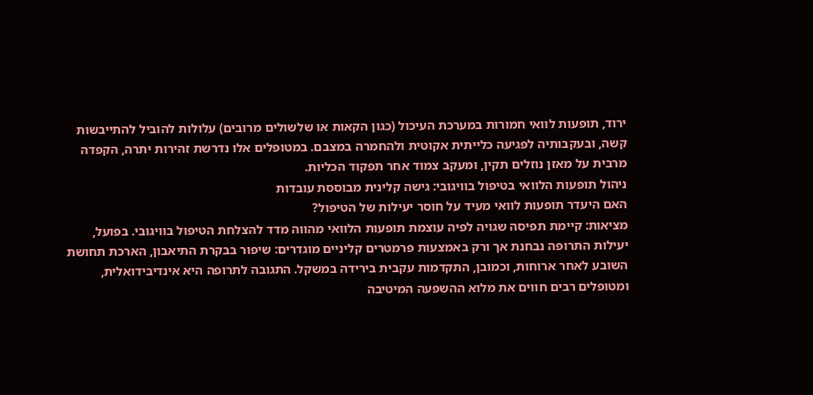ירוד, תופעות לוואי חמורות במערכת העיכול (כגון הקאות או שלשולים מרובים) עלולות להוביל להתייבשות קשה, ובעקבותיה לפגיעה כלייתית אקוטית ולהחמרה במצבם. במטופלים אלו נדרשת זהירות יתרה, הקפדה מרבית על מאזן נוזלים תקין, ומעקב צמוד אחר תפקוד הכליות.
ניהול תופעות הלוואי בטיפול בוויגובי: גישה קלינית מבוססת עובדות
האם היעדר תופעות לוואי מעיד על חוסר יעילות של הטיפול?
מציאות: קיימת תפיסה שגויה לפיה עוצמת תופעות הלוואי מהווה מדד להצלחת הטיפול בוויגובי. בפועל, יעילות התרופה נבחנת אך ורק באמצעות פרמטרים קליניים מוגדרים: שיפור בבקרת התיאבון, הארכת תחושת השובע לאחר ארוחות, וכמובן, התקדמות עקבית בירידה במשקל. התגובה לתרופה היא אינדיבידואלית, ומטופלים רבים חווים את מלוא ההשפעה המיטיבה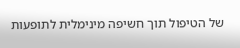של הטיפול תוך חשיפה מינימלית לתופעות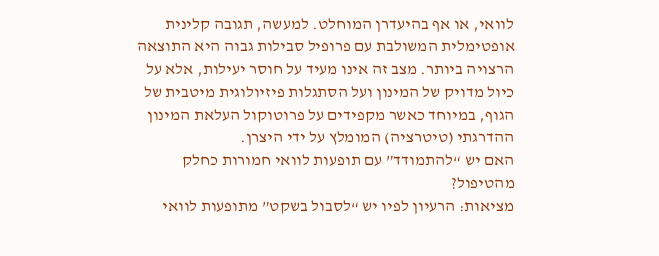לוואי, או אף בהיעדרן המוחלט. למעשה, תגובה קלינית אופטימלית המשולבת עם פרופיל סבילות גבוה היא התוצאה הרצויה ביותר. מצב זה אינו מעיד על חוסר יעילות, אלא על כיול מדויק של המינון ועל הסתגלות פיזיולוגית מיטבית של הגוף, במיוחד כאשר מקפידים על פרוטוקול העלאת המינון ההדרגתי (טיטרציה) המומלץ על ידי היצרן.
האם יש “להתמודד” עם תופעות לוואי חמורות כחלק מהטיפול?
מציאות: הרעיון לפיו יש “לסבול בשקט” מתופעות לוואי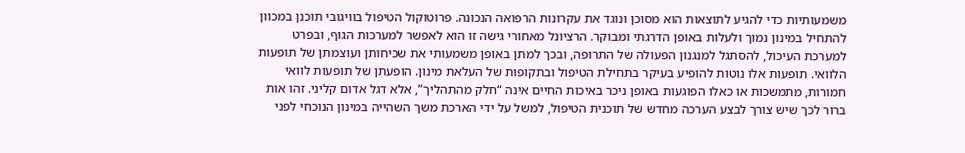משמעותיות כדי להגיע לתוצאות הוא מסוכן ונוגד את עקרונות הרפואה הנכונה. פרוטוקול הטיפול בוויגובי תוכנן במכוון להתחיל במינון נמוך ולעלות באופן הדרגתי ומבוקר. הרציונל מאחורי גישה זו הוא לאפשר למערכות הגוף, ובפרט למערכת העיכול, להסתגל למנגנון הפעולה של התרופה, ובכך למתן באופן משמעותי את שכיחותן ועוצמתן של תופעות הלוואי. תופעות אלו נוטות להופיע בעיקר בתחילת הטיפול ובתקופות של העלאת מינון. הופעתן של תופעות לוואי חמורות, מתמשכות או כאלו הפוגעות באופן ניכר באיכות החיים אינה “חלק מהתהליך”, אלא דגל אדום קליני. זהו אות ברור לכך שיש צורך לבצע הערכה מחדש של תוכנית הטיפול, למשל על ידי הארכת משך השהייה במינון הנוכחי לפני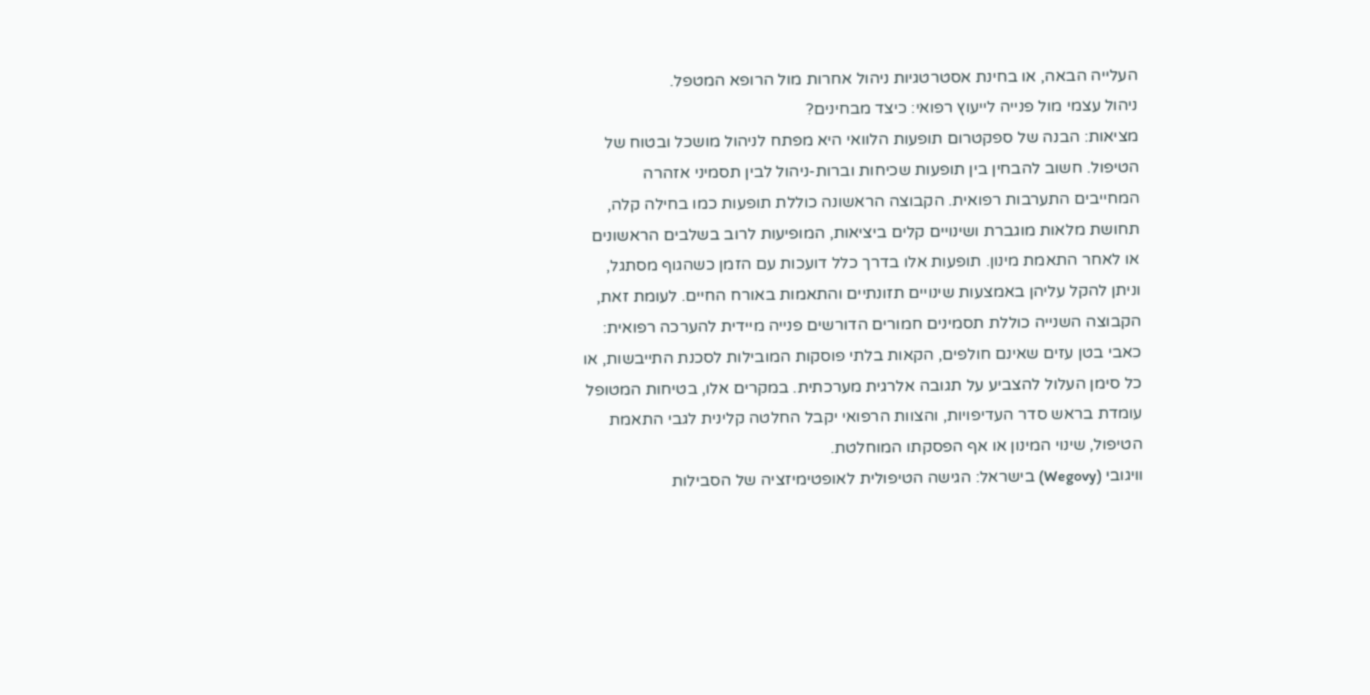העלייה הבאה, או בחינת אסטרטגיות ניהול אחרות מול הרופא המטפל.
ניהול עצמי מול פנייה לייעוץ רפואי: כיצד מבחינים?
מציאות: הבנה של ספקטרום תופעות הלוואי היא מפתח לניהול מושכל ובטוח של הטיפול. חשוב להבחין בין תופעות שכיחות וברות-ניהול לבין תסמיני אזהרה המחייבים התערבות רפואית. הקבוצה הראשונה כוללת תופעות כמו בחילה קלה, תחושת מלאות מוגברת ושינויים קלים ביציאות, המופיעות לרוב בשלבים הראשונים או לאחר התאמת מינון. תופעות אלו בדרך כלל דועכות עם הזמן כשהגוף מסתגל, וניתן להקל עליהן באמצעות שינויים תזונתיים והתאמות באורח החיים. לעומת זאת, הקבוצה השנייה כוללת תסמינים חמורים הדורשים פנייה מיידית להערכה רפואית: כאבי בטן עזים שאינם חולפים, הקאות בלתי פוסקות המובילות לסכנת התייבשות, או כל סימן העלול להצביע על תגובה אלרגית מערכתית. במקרים אלו, בטיחות המטופל עומדת בראש סדר העדיפויות, והצוות הרפואי יקבל החלטה קלינית לגבי התאמת הטיפול, שינוי המינון או אף הפסקתו המוחלטת.
וויגובי (Wegovy) בישראל: הגישה הטיפולית לאופטימיזציה של הסבילות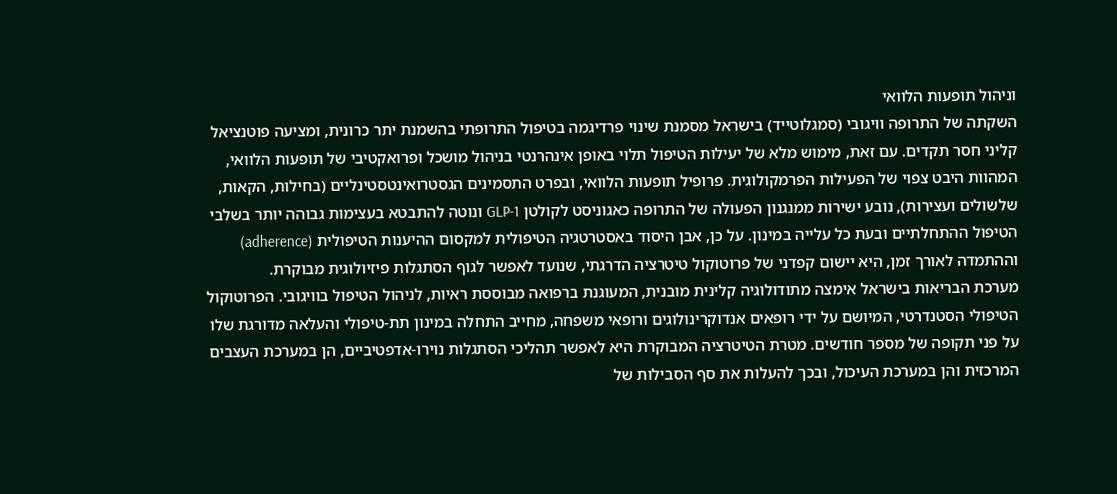וניהול תופעות הלוואי
השקתה של התרופה וויגובי (סמגלוטייד) בישראל מסמנת שינוי פרדיגמה בטיפול התרופתי בהשמנת יתר כרונית, ומציעה פוטנציאל קליני חסר תקדים. עם זאת, מימוש מלא של יעילות הטיפול תלוי באופן אינהרנטי בניהול מושכל ופרואקטיבי של תופעות הלוואי, המהוות היבט צפוי של הפעילות הפרמקולוגית. פרופיל תופעות הלוואי, ובפרט התסמינים הגסטרואינטסטינליים (בחילות, הקאות, שלשולים ועצירות), נובע ישירות ממנגנון הפעולה של התרופה כאגוניסט לקולטן GLP-1 ונוטה להתבטא בעצימות גבוהה יותר בשלבי הטיפול ההתחלתיים ובעת כל עלייה במינון. על כן, אבן היסוד באסטרטגיה הטיפולית למקסום ההיענות הטיפולית (adherence) וההתמדה לאורך זמן, היא יישום קפדני של פרוטוקול טיטרציה הדרגתי, שנועד לאפשר לגוף הסתגלות פיזיולוגית מבוקרת.
מערכת הבריאות בישראל אימצה מתודולוגיה קלינית מובנית, המעוגנת ברפואה מבוססת ראיות, לניהול הטיפול בוויגובי. הפרוטוקול הטיפולי הסטנדרטי, המיושם על ידי רופאים אנדוקרינולוגים ורופאי משפחה, מחייב התחלה במינון תת-טיפולי והעלאה מדורגת שלו על פני תקופה של מספר חודשים. מטרת הטיטרציה המבוקרת היא לאפשר תהליכי הסתגלות נוירו-אדפטיביים, הן במערכת העצבים המרכזית והן במערכת העיכול, ובכך להעלות את סף הסבילות של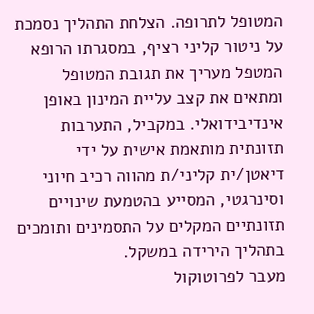המטופל לתרופה. הצלחת התהליך נסמכת על ניטור קליני רציף, במסגרתו הרופא המטפל מעריך את תגובת המטופל ומתאים את קצב עליית המינון באופן אינדיבידואלי. במקביל, התערבות תזונתית מותאמת אישית על ידי דיאטן/ית קליני/ת מהווה רכיב חיוני וסינרגטי, המסייע בהטמעת שינויים תזונתיים המקלים על התסמינים ותומכים בתהליך הירידה במשקל.
מעבר לפרוטוקול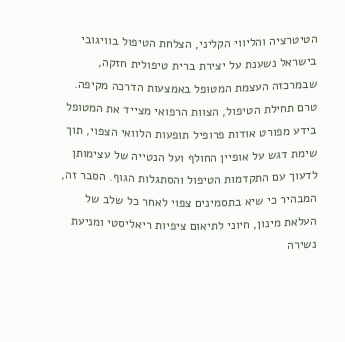הטיטרציה והליווי הקליני, הצלחת הטיפול בוויגובי בישראל נשענת על יצירת ברית טיפולית חזקה, שבמרכזה העצמת המטופל באמצעות הדרכה מקיפה. טרם תחילת הטיפול, הצוות הרפואי מצייד את המטופל בידע מפורט אודות פרופיל תופעות הלוואי הצפוי, תוך שימת דגש על אופיין החולף ועל הנטייה של עצימותן לדעוך עם התקדמות הטיפול והסתגלות הגוף. הסבר זה, המבהיר כי שיא בתסמינים צפוי לאחר כל שלב של העלאת מינון, חיוני לתיאום ציפיות ריאליסטי ומניעת נשירה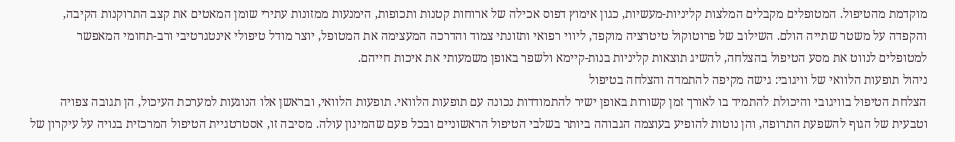מוקדמת מהטיפול. המטופלים מקבלים המלצות קליניות-מעשיות, כגון אימוץ דפוס אכילה של ארוחות קטנות ותכופות, הימנעות ממזונות עתירי שומן המאטים את קצב התרוקנות הקיבה, והקפדה על משטר שתייה הולם. השילוב של פרוטוקול טיטרציה מוקפד, ליווי רפואי ותזונתי צמוד והדרכה המעצימה את המטופל, יוצר מודל טיפולי אינטגרטיבי ורב-תחומי המאפשר למטופלים לנווט את מסע הטיפול בהצלחה, להשיג תוצאות קליניות בנות-קיימא ולשפר באופן משמעותי את איכות חייהם.
ניהול תופעות הלוואי של וויגובי: גישה מקיפה להתמדה והצלחה בטיפול
הצלחת הטיפול בוויגובי והיכולת להתמיד בו לאורך זמן קשורות באופן ישיר להתמודדות נכונה עם תופעות הלוואי. תופעות הלוואי, ובראשן אלו הנוגעות למערכת העיכול, הן תגובה צפויה וטבעית של הגוף להשפעת התרופה, והן נוטות להופיע בעוצמה הגבוהה ביותר בשלבי הטיפול הראשוניים ובכל פעם שהמינון עולה. מסיבה זו, אסטרטגיית הטיפול המרכזית בנויה על עיקרון של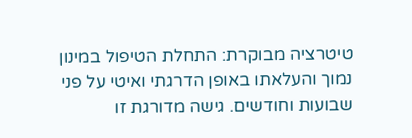טיטרציה מבוקרת: התחלת הטיפול במינון נמוך והעלאתו באופן הדרגתי ואיטי על פני שבועות וחודשים. גישה מדורגת זו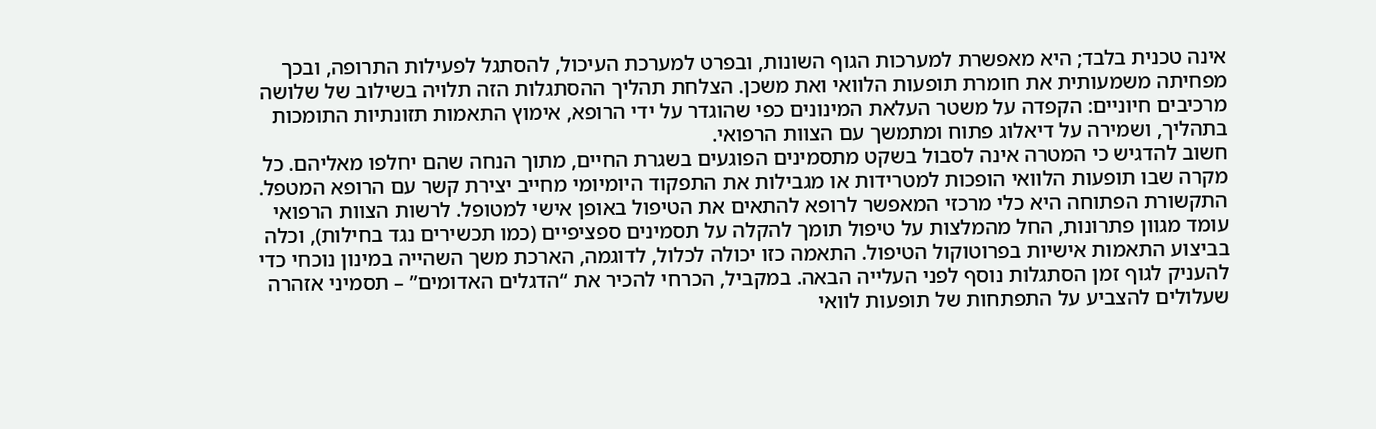אינה טכנית בלבד; היא מאפשרת למערכות הגוף השונות, ובפרט למערכת העיכול, להסתגל לפעילות התרופה, ובכך מפחיתה משמעותית את חומרת תופעות הלוואי ואת משכן. הצלחת תהליך ההסתגלות הזה תלויה בשילוב של שלושה מרכיבים חיוניים: הקפדה על משטר העלאת המינונים כפי שהוגדר על ידי הרופא, אימוץ התאמות תזונתיות התומכות בתהליך, ושמירה על דיאלוג פתוח ומתמשך עם הצוות הרפואי.
חשוב להדגיש כי המטרה אינה לסבול בשקט מתסמינים הפוגעים בשגרת החיים, מתוך הנחה שהם יחלפו מאליהם. כל מקרה שבו תופעות הלוואי הופכות למטרידות או מגבילות את התפקוד היומיומי מחייב יצירת קשר עם הרופא המטפל. התקשורת הפתוחה היא כלי מרכזי המאפשר לרופא להתאים את הטיפול באופן אישי למטופל. לרשות הצוות הרפואי עומד מגוון פתרונות, החל מהמלצות על טיפול תומך להקלה על תסמינים ספציפיים (כמו תכשירים נגד בחילות), וכלה בביצוע התאמות אישיות בפרוטוקול הטיפול. התאמה כזו יכולה לכלול, לדוגמה, הארכת משך השהייה במינון נוכחי כדי להעניק לגוף זמן הסתגלות נוסף לפני העלייה הבאה. במקביל, הכרחי להכיר את “הדגלים האדומים” – תסמיני אזהרה שעלולים להצביע על התפתחות של תופעות לוואי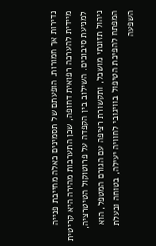נדירות אך חמורות. הופעתם של תסמינים כאלה מחייבת פנייה מיידית להערכה רפואית דחופה, שכן התערבות מהירה היא קריטית למניעת סיבוכים. השילוב בין הקפדה על פרוטוקול הטיטרציה, ניהול תזונתי מושכל, ותקשורת רציפה עם הגורם המטפל, הוא המפתח להפיכת הטיפול בוויגובי לחוויה יעילה, בטוחה ובעלת השפעה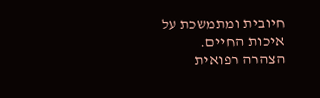חיובית ומתמשכת על איכות החיים.
הצהרה רפואית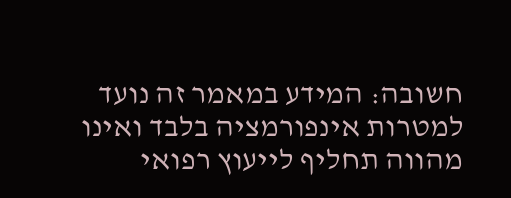חשובה: המידע במאמר זה נועד למטרות אינפורמציה בלבד ואינו מהווה תחליף לייעוץ רפואי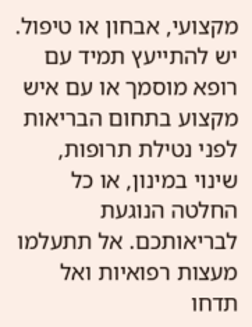מקצועי, אבחון או טיפול. יש להתייעץ תמיד עם רופא מוסמך או עם איש מקצוע בתחום הבריאות לפני נטילת תרופות, שינוי במינון, או כל החלטה הנוגעת לבריאותכם. אל תתעלמו מעצות רפואיות ואל תדחו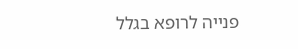פנייה לרופא בגלל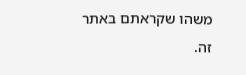משהו שקראתם באתר זה.